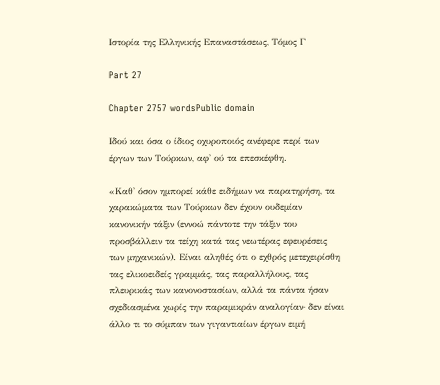Ιστορία της Ελληνικής Επαναστάσεως, Τόμος Γ

Part 27

Chapter 2757 wordsPublic domain

Ιδού και όσα ο ίδιος οχυροποιός ανέφερε περί των έργων των Τούρκων, αφ' ού τα επεσκέφθη.

«Καθ' όσον ημπορεί κάθε ειδήμων να παρατηρήση, τα χαρακώματα των Τούρκων δεν έχουν ουδεμίαν κανονικήν τάξιν (εννοώ πάντοτε την τάξιν του προσβάλλειν τα τείχη κατά τας νεωτέρας εφευρέσεις των μηχανικών). Είναι αληθές ότι ο εχθρός μετεχειρίσθη τας ελικοειδείς γραμμάς, τας παραλλήλους, τας πλευρικάς των κανονοστασίων, αλλά τα πάντα ήσαν σχεδιασμένα χωρίς την παραμικράν αναλογίαν· δεν είναι άλλο τι το σύμπαν των γιγαντιαίων έργων ειμή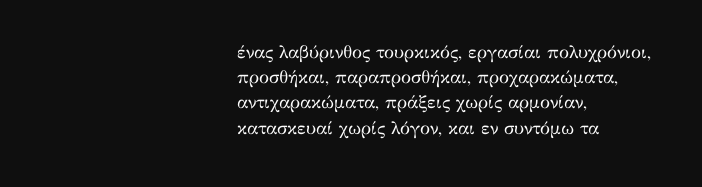ένας λαβύρινθος τουρκικός, εργασίαι πολυχρόνιοι, προσθήκαι, παραπροσθήκαι, προχαρακώματα, αντιχαρακώματα, πράξεις χωρίς αρμονίαν, κατασκευαί χωρίς λόγον, και εν συντόμω τα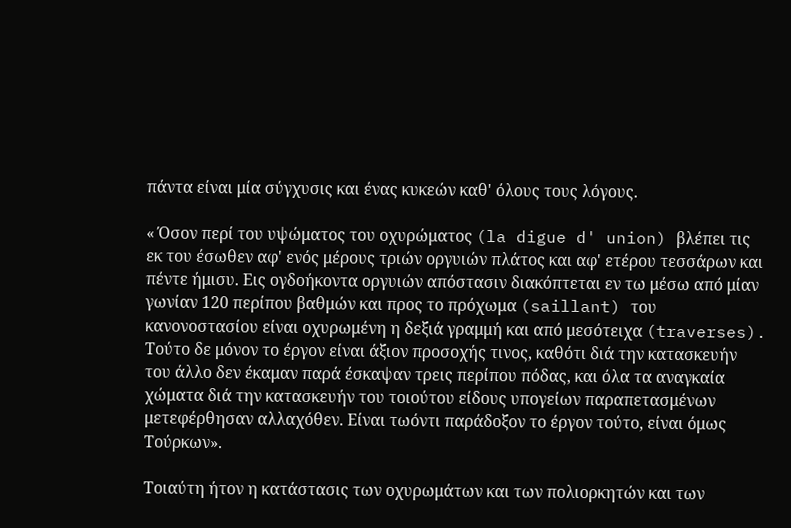πάντα είναι μία σύγχυσις και ένας κυκεών καθ' όλους τους λόγους.

« Όσον περί του υψώματος του οχυρώματος (la digue d' union) βλέπει τις εκ του έσωθεν αφ' ενός μέρους τριών οργυιών πλάτος και αφ' ετέρου τεσσάρων και πέντε ήμισυ. Εις ογδοήκοντα οργυιών απόστασιν διακόπτεται εν τω μέσω από μίαν γωνίαν 120 περίπου βαθμών και προς το πρόχωμα (saillant) του κανονοστασίου είναι οχυρωμένη η δεξιά γραμμή και από μεσότειχα (traverses). Τούτο δε μόνον το έργον είναι άξιον προσοχής τινος, καθότι διά την κατασκευήν του άλλο δεν έκαμαν παρά έσκαψαν τρεις περίπου πόδας, και όλα τα αναγκαία χώματα διά την κατασκευήν του τοιούτου είδους υπογείων παραπετασμένων μετεφέρθησαν αλλαχόθεν. Είναι τωόντι παράδοξον το έργον τούτο, είναι όμως Τούρκων».

Τοιαύτη ήτον η κατάστασις των οχυρωμάτων και των πολιορκητών και των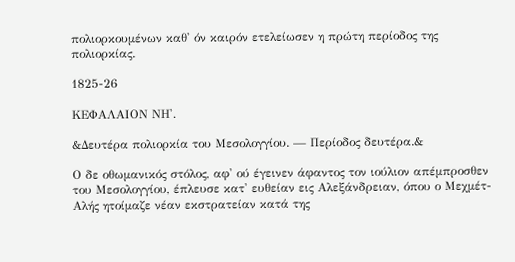πολιορκουμένων καθ' όν καιρόν ετελείωσεν η πρώτη περίοδος της πολιορκίας.

1825-26

ΚΕΦΑΛΑΙΟΝ ΝΗ'.

&Δευτέρα πολιορκία του Μεσολογγίου. — Περίοδος δευτέρα.&

Ο δε οθωμανικός στόλος, αφ' ού έγεινεν άφαντος τον ιούλιον απέμπροσθεν του Μεσολογγίου, έπλευσε κατ' ευθείαν εις Αλεξάνδρειαν, όπου ο Μεχμέτ-Αλής ητοίμαζε νέαν εκστρατείαν κατά της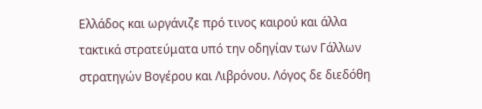Ελλάδος και ωργάνιζε πρό τινος καιρού και άλλα τακτικά στρατεύματα υπό την οδηγίαν των Γάλλων στρατηγών Βογέρου και Λιβρόνου. Λόγος δε διεδόθη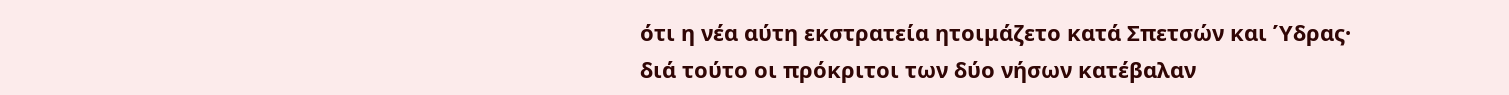ότι η νέα αύτη εκστρατεία ητοιμάζετο κατά Σπετσών και Ύδρας· διά τούτο οι πρόκριτοι των δύο νήσων κατέβαλαν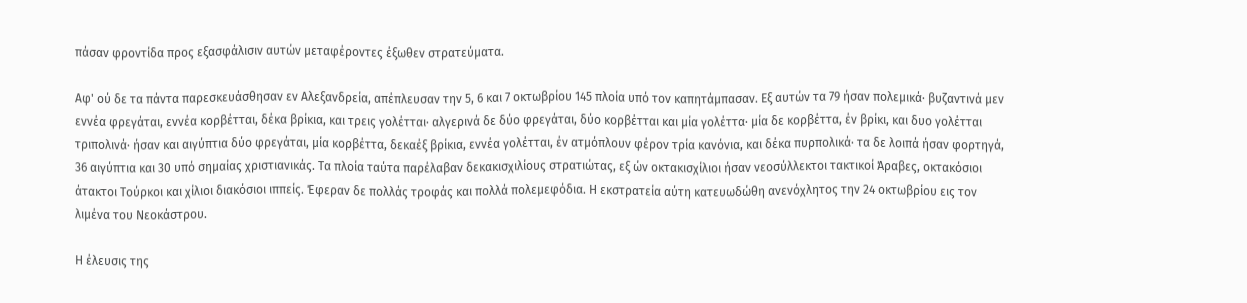πάσαν φροντίδα προς εξασφάλισιν αυτών μεταφέροντες έξωθεν στρατεύματα.

Αφ' ού δε τα πάντα παρεσκευάσθησαν εν Αλεξανδρεία, απέπλευσαν την 5, 6 και 7 οκτωβρίου 145 πλοία υπό τον καπητάμπασαν. Εξ αυτών τα 79 ήσαν πολεμικά· βυζαντινά μεν εννέα φρεγάται, εννέα κορβέτται, δέκα βρίκια, και τρεις γολέτται· αλγερινά δε δύο φρεγάται, δύο κορβέτται και μία γολέττα· μία δε κορβέττα, έν βρίκι, και δυο γολέτται τριπολινά· ήσαν και αιγύπτια δύο φρεγάται, μία κορβέττα, δεκαέξ βρίκια, εννέα γολέτται, έν ατμόπλουν φέρον τρία κανόνια, και δέκα πυρπολικά· τα δε λοιπά ήσαν φορτηγά, 36 αιγύπτια και 30 υπό σημαίας χριστιανικάς. Τα πλοία ταύτα παρέλαβαν δεκακισχιλίους στρατιώτας, εξ ών οκτακισχίλιοι ήσαν νεοσύλλεκτοι τακτικοί Άραβες, οκτακόσιοι άτακτοι Τούρκοι και χίλιοι διακόσιοι ιππείς. Έφεραν δε πολλάς τροφάς και πολλά πολεμεφόδια. Η εκστρατεία αύτη κατευωδώθη ανενόχλητος την 24 οκτωβρίου εις τον λιμένα του Νεοκάστρου.

Η έλευσις της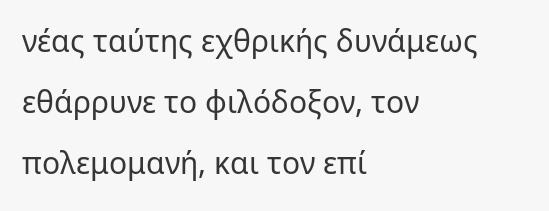νέας ταύτης εχθρικής δυνάμεως εθάρρυνε το φιλόδοξον, τον πολεμομανή, και τον επί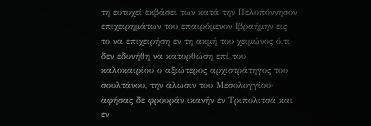τη ευτυχεί εκβάσει των κατά την Πελοπόννησον επιχειρημάτων του επαιρόμενον Ιβραήμην εις το να επιχειρήση εν τη ακμή του χειμώνος ό,τι δεν εδυνήθη να κατορθώση επί του καλοκαιρίου ο αξιώτερος αρχιστράτηγος του σουλτάνου, την άλωσιν του Μεσολογγίου· αφήσας δε φρουράν ικανήν εν Τριπολιτσά και εν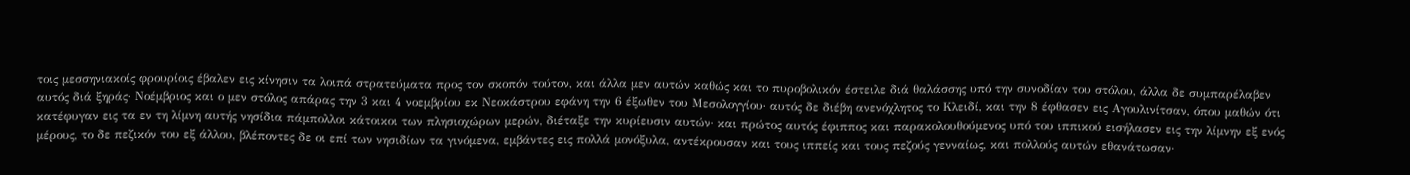τοις μεσσηνιακοίς φρουρίοις έβαλεν εις κίνησιν τα λοιπά στρατεύματα προς τον σκοπόν τούτον, και άλλα μεν αυτών καθώς και το πυροβολικόν έστειλε διά θαλάσσης υπό την συνοδίαν του στόλου, άλλα δε συμπαρέλαβεν αυτός διά ξηράς· Νοέμβριος και ο μεν στόλος απάρας την 3 και 4 νοεμβρίου εκ Νεοκάστρου εφάνη την 6 έξωθεν του Μεσολογγίου· αυτός δε διέβη ανενόχλητος το Κλειδί, και την 8 έφθασεν εις Αγουλινίτσαν, όπου μαθών ότι κατέφυγαν εις τα εν τη λίμνη αυτής νησίδια πάμπολλοι κάτοικοι των πλησιοχώρων μερών, διέταξε την κυρίευσιν αυτών· και πρώτος αυτός έφιππος και παρακολουθούμενος υπό του ιππικού εισήλασεν εις την λίμνην εξ ενός μέρους, το δε πεζικόν του εξ άλλου, βλέποντες δε οι επί των νησιδίων τα γινόμενα, εμβάντες εις πολλά μονόξυλα, αντέκρουσαν και τους ιππείς και τους πεζούς γενναίως, και πολλούς αυτών εθανάτωσαν·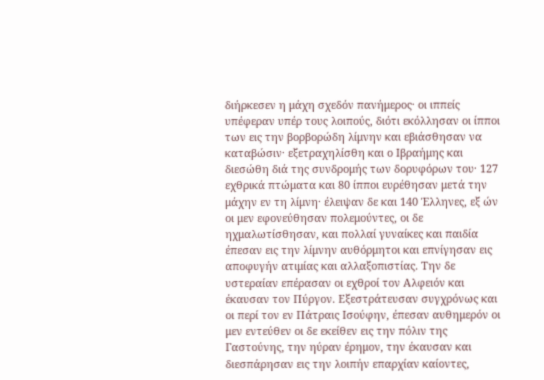διήρκεσεν η μάχη σχεδόν πανήμερος· οι ιππείς υπέφεραν υπέρ τους λοιπούς, διότι εκόλλησαν οι ίπποι των εις την βορβορώδη λίμνην και εβιάσθησαν να καταβώσιν· εξετραχηλίσθη και ο Ιβραήμης και διεσώθη διά της συνδρομής των δορυφόρων του· 127 εχθρικά πτώματα και 80 ίπποι ευρέθησαν μετά την μάχην εν τη λίμνη· έλειψαν δε και 140 Έλληνες, εξ ών οι μεν εφονεύθησαν πολεμούντες, οι δε ηχμαλωτίσθησαν, και πολλαί γυναίκες και παιδία έπεσαν εις την λίμνην αυθόρμητοι και επνίγησαν εις αποφυγήν ατιμίας και αλλαξοπιστίας. Την δε υστεραίαν επέρασαν οι εχθροί τον Αλφειόν και έκαυσαν τον Πύργον. Εξεστράτευσαν συγχρόνως και οι περί τον εν Πάτραις Ισούφην, έπεσαν αυθημερόν οι μεν εντεύθεν οι δε εκείθεν εις την πόλιν της Γαστούνης, την ηύραν έρημον, την έκαυσαν και διεσπάρησαν εις την λοιπήν επαρχίαν καίοντες,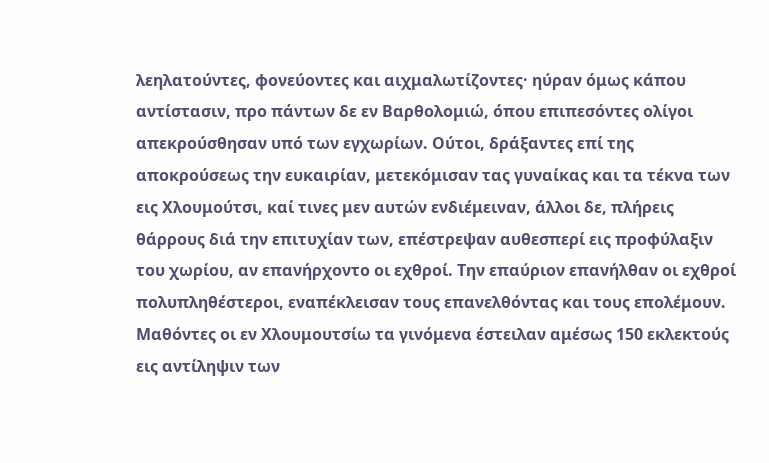λεηλατούντες, φονεύοντες και αιχμαλωτίζοντες· ηύραν όμως κάπου αντίστασιν, προ πάντων δε εν Βαρθολομιώ, όπου επιπεσόντες ολίγοι απεκρούσθησαν υπό των εγχωρίων. Ούτοι, δράξαντες επί της αποκρούσεως την ευκαιρίαν, μετεκόμισαν τας γυναίκας και τα τέκνα των εις Χλουμούτσι, καί τινες μεν αυτών ενδιέμειναν, άλλοι δε, πλήρεις θάρρους διά την επιτυχίαν των, επέστρεψαν αυθεσπερί εις προφύλαξιν του χωρίου, αν επανήρχοντο οι εχθροί. Την επαύριον επανήλθαν οι εχθροί πολυπληθέστεροι, εναπέκλεισαν τους επανελθόντας και τους επολέμουν. Μαθόντες οι εν Χλουμουτσίω τα γινόμενα έστειλαν αμέσως 150 εκλεκτούς εις αντίληψιν των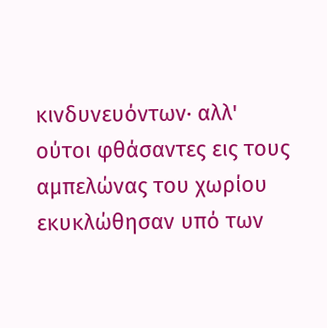κινδυνευόντων· αλλ' ούτοι φθάσαντες εις τους αμπελώνας του χωρίου εκυκλώθησαν υπό των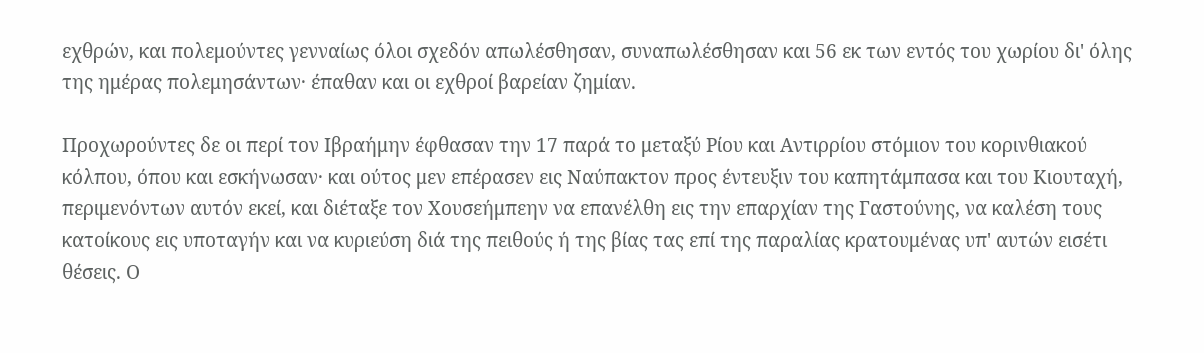εχθρών, και πολεμούντες γενναίως όλοι σχεδόν απωλέσθησαν, συναπωλέσθησαν και 56 εκ των εντός του χωρίου δι' όλης της ημέρας πολεμησάντων· έπαθαν και οι εχθροί βαρείαν ζημίαν.

Προχωρούντες δε οι περί τον Ιβραήμην έφθασαν την 17 παρά το μεταξύ Ρίου και Αντιρρίου στόμιον του κορινθιακού κόλπου, όπου και εσκήνωσαν· και ούτος μεν επέρασεν εις Ναύπακτον προς έντευξιν του καπητάμπασα και του Κιουταχή, περιμενόντων αυτόν εκεί, και διέταξε τον Χουσεήμπεην να επανέλθη εις την επαρχίαν της Γαστούνης, να καλέση τους κατοίκους εις υποταγήν και να κυριεύση διά της πειθούς ή της βίας τας επί της παραλίας κρατουμένας υπ' αυτών εισέτι θέσεις. Ο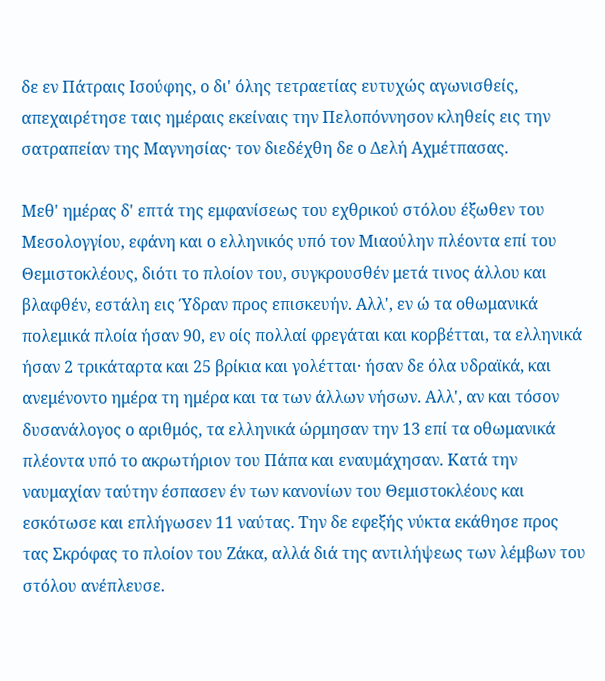δε εν Πάτραις Ισούφης, ο δι' όλης τετραετίας ευτυχώς αγωνισθείς, απεχαιρέτησε ταις ημέραις εκείναις την Πελοπόννησον κληθείς εις την σατραπείαν της Μαγνησίας· τον διεδέχθη δε ο Δελή Αχμέτπασας.

Μεθ' ημέρας δ' επτά της εμφανίσεως του εχθρικού στόλου έξωθεν του Μεσολογγίου, εφάνη και ο ελληνικός υπό τον Μιαούλην πλέοντα επί του Θεμιστοκλέους, διότι το πλοίον του, συγκρουσθέν μετά τινος άλλου και βλαφθέν, εστάλη εις Ύδραν προς επισκευήν. Αλλ', εν ώ τα οθωμανικά πολεμικά πλοία ήσαν 90, εν οίς πολλαί φρεγάται και κορβέτται, τα ελληνικά ήσαν 2 τρικάταρτα και 25 βρίκια και γολέτται· ήσαν δε όλα υδραϊκά, και ανεμένοντο ημέρα τη ημέρα και τα των άλλων νήσων. Αλλ', αν και τόσον δυσανάλογος ο αριθμός, τα ελληνικά ώρμησαν την 13 επί τα οθωμανικά πλέοντα υπό το ακρωτήριον του Πάπα και εναυμάχησαν. Κατά την ναυμαχίαν ταύτην έσπασεν έν των κανονίων του Θεμιστοκλέους και εσκότωσε και επλήγωσεν 11 ναύτας. Την δε εφεξής νύκτα εκάθησε προς τας Σκρόφας το πλοίον του Ζάκα, αλλά διά της αντιλήψεως των λέμβων του στόλου ανέπλευσε.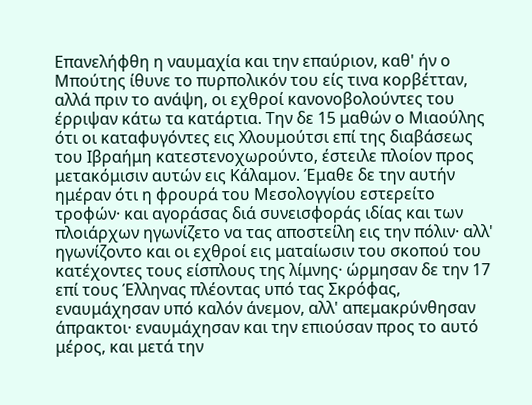Επανελήφθη η ναυμαχία και την επαύριον, καθ' ήν ο Μπούτης ίθυνε το πυρπολικόν του είς τινα κορβέτταν, αλλά πριν το ανάψη, οι εχθροί κανονοβολούντες του έρριψαν κάτω τα κατάρτια. Την δε 15 μαθών ο Μιαούλης ότι οι καταφυγόντες εις Χλουμούτσι επί της διαβάσεως του Ιβραήμη κατεστενοχωρούντο, έστειλε πλοίον προς μετακόμισιν αυτών εις Κάλαμον. Έμαθε δε την αυτήν ημέραν ότι η φρουρά του Μεσολογγίου εστερείτο τροφών· και αγοράσας διά συνεισφοράς ιδίας και των πλοιάρχων ηγωνίζετο να τας αποστείλη εις την πόλιν· αλλ' ηγωνίζοντο και οι εχθροί εις ματαίωσιν του σκοπού του κατέχοντες τους είσπλους της λίμνης· ώρμησαν δε την 17 επί τους Έλληνας πλέοντας υπό τας Σκρόφας, εναυμάχησαν υπό καλόν άνεμον, αλλ' απεμακρύνθησαν άπρακτοι· εναυμάχησαν και την επιούσαν προς το αυτό μέρος, και μετά την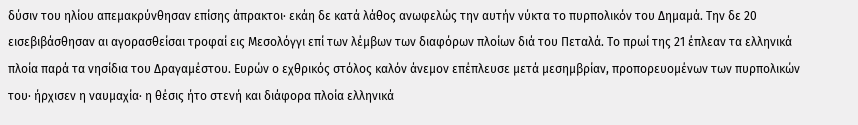δύσιν του ηλίου απεμακρύνθησαν επίσης άπρακτοι· εκάη δε κατά λάθος ανωφελώς την αυτήν νύκτα το πυρπολικόν του Δημαμά. Την δε 20 εισεβιβάσθησαν αι αγορασθείσαι τροφαί εις Μεσολόγγι επί των λέμβων των διαφόρων πλοίων διά του Πεταλά. Το πρωί της 21 έπλεαν τα ελληνικά πλοία παρά τα νησίδια του Δραγαμέστου. Ευρών ο εχθρικός στόλος καλόν άνεμον επέπλευσε μετά μεσημβρίαν, προπορευομένων των πυρπολικών του· ήρχισεν η ναυμαχία· η θέσις ήτο στενή και διάφορα πλοία ελληνικά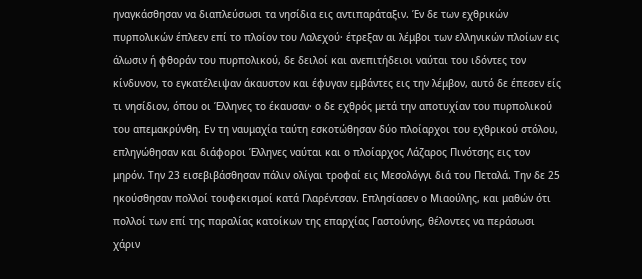ηναγκάσθησαν να διαπλεύσωσι τα νησίδια εις αντιπαράταξιν. Έν δε των εχθρικών πυρπολικών έπλεεν επί το πλοίον του Λαλεχού· έτρεξαν αι λέμβοι των ελληνικών πλοίων εις άλωσιν ή φθοράν του πυρπολικού, δε δειλοί και ανεπιτήδειοι ναύται του ιδόντες τον κίνδυνον, το εγκατέλειψαν άκαυστον και έφυγαν εμβάντες εις την λέμβον, αυτό δε έπεσεν είς τι νησίδιον, όπου οι Έλληνες το έκαυσαν· ο δε εχθρός μετά την αποτυχίαν του πυρπολικού του απεμακρύνθη. Εν τη ναυμαχία ταύτη εσκοτώθησαν δύο πλοίαρχοι του εχθρικού στόλου, επληγώθησαν και διάφοροι Έλληνες ναύται και ο πλοίαρχος Λάζαρος Πινότσης εις τον μηρόν. Την 23 εισεβιβάσθησαν πάλιν ολίγαι τροφαί εις Μεσολόγγι διά του Πεταλά. Την δε 25 ηκούσθησαν πολλοί τουφεκισμοί κατά Γλαρέντσαν. Επλησίασεν ο Μιαούλης, και μαθών ότι πολλοί των επί της παραλίας κατοίκων της επαρχίας Γαστούνης, θέλοντες να περάσωσι χάριν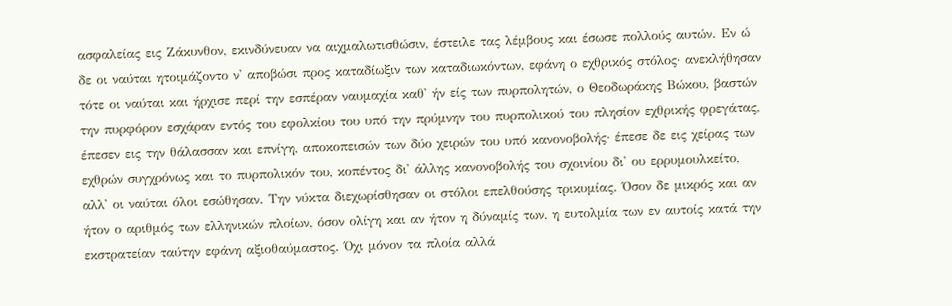ασφαλείας εις Ζάκυνθον, εκινδύνευαν να αιχμαλωτισθώσιν, έστειλε τας λέμβους και έσωσε πολλούς αυτών. Εν ώ δε οι ναύται ητοιμάζοντο ν' αποβώσι προς καταδίωξιν των καταδιωκόντων, εφάνη ο εχθρικός στόλος· ανεκλήθησαν τότε οι ναύται και ήρχισε περί την εσπέραν ναυμαχία καθ' ήν είς των πυρπολητών, ο Θεοδωράκης Βώκου, βαστών την πυρφόρον εσχάραν εντός του εφολκίου του υπό την πρύμνην του πυρπολικού του πλησίον εχθρικής φρεγάτας, έπεσεν εις την θάλασσαν και επνίγη, αποκοπεισών των δύο χειρών του υπό κανονοβολής· έπεσε δε εις χείρας των εχθρών συγχρόνως και το πυρπολικόν του, κοπέντος δι' άλλης κανονοβολής του σχοινίου δι' ου ερρυμουλκείτο, αλλ' οι ναύται όλοι εσώθησαν. Την νύκτα διεχωρίσθησαν οι στόλοι επελθούσης τρικυμίας. Όσον δε μικρός και αν ήτον ο αριθμός των ελληνικών πλοίων, όσον ολίγη και αν ήτον η δύναμίς των, η ευτολμία των εν αυτοίς κατά την εκστρατείαν ταύτην εφάνη αξιοθαύμαστος. Όχι μόνον τα πλοία αλλά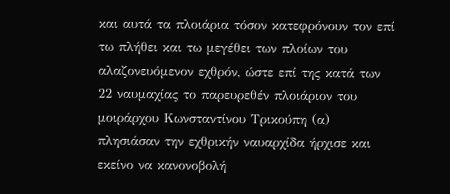και αυτά τα πλοιάρια τόσον κατεφρόνουν τον επί τω πλήθει και τω μεγέθει των πλοίων του αλαζονευόμενον εχθρόν, ώστε επί της κατά των 22 ναυμαχίας το παρευρεθέν πλοιάριον του μοιράρχου Κωνσταντίνου Τρικούπη (α) πλησιάσαν την εχθρικήν ναυαρχίδα ήρχισε και εκείνο να κανονοβολή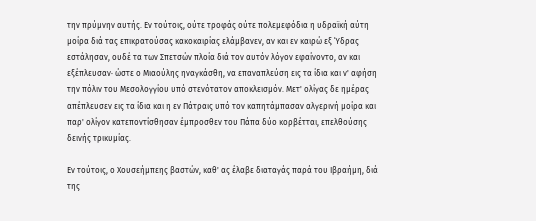την πρύμνην αυτής. Εν τούτοις, ούτε τροφάς ούτε πολεμεφόδια η υδραϊκή αύτη μοίρα διά τας επικρατούσας κακοκαιρίας ελάμβανεν, αν και εν καιρώ εξ Ύδρας εστάλησαν, ουδέ τα των Σπετσών πλοία διά τον αυτόν λόγον εφαίνοντο, αν και εξέπλευσαν· ώστε ο Μιαούλης ηναγκάσθη, να επαναπλεύση εις τα ίδια και ν' αφήση την πόλιν του Μεσολογγίου υπό στενότατον αποκλεισμόν. Μετ' ολίγας δε ημέρας απέπλευσεν εις τα ίδια και η εν Πάτραις υπό τον καπητάμπασαν αλγερινή μοίρα και παρ' ολίγον κατεποντίσθησαν έμπροσθεν του Πάπα δύο κορβέτται, επελθούσης δεινής τρικυμίας.

Εν τούτοις, ο Χουσεήμπεης βαστών, καθ' ας έλαβε διαταγάς παρά του Ιβραήμη, διά της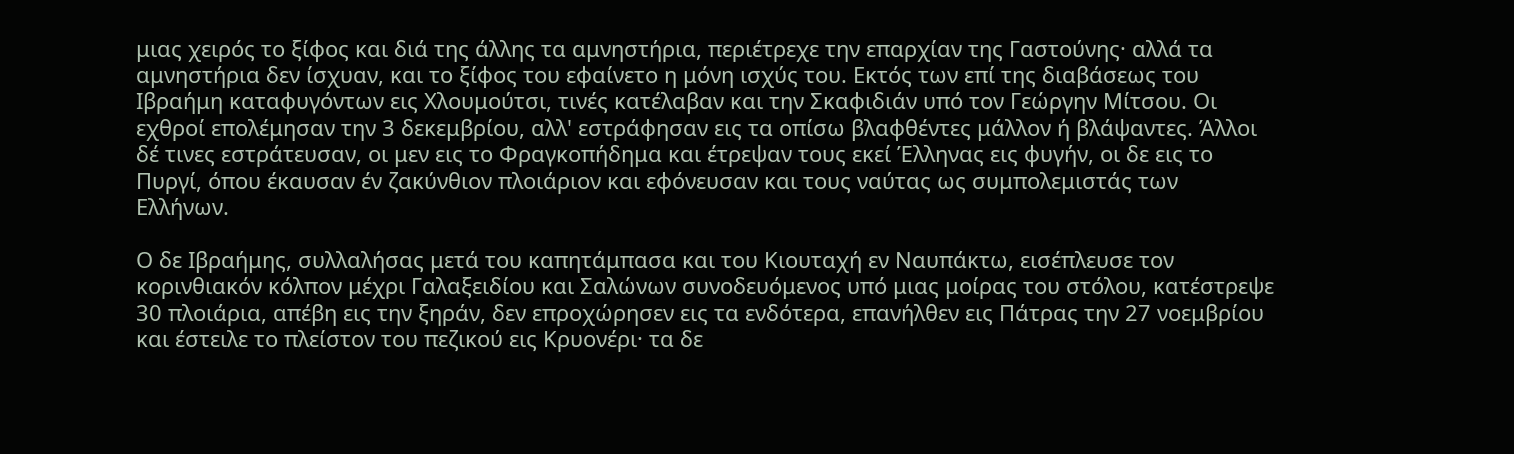μιας χειρός το ξίφος και διά της άλλης τα αμνηστήρια, περιέτρεχε την επαρχίαν της Γαστούνης· αλλά τα αμνηστήρια δεν ίσχυαν, και το ξίφος του εφαίνετο η μόνη ισχύς του. Εκτός των επί της διαβάσεως του Ιβραήμη καταφυγόντων εις Χλουμούτσι, τινές κατέλαβαν και την Σκαφιδιάν υπό τον Γεώργην Μίτσου. Οι εχθροί επολέμησαν την 3 δεκεμβρίου, αλλ' εστράφησαν εις τα οπίσω βλαφθέντες μάλλον ή βλάψαντες. Άλλοι δέ τινες εστράτευσαν, οι μεν εις το Φραγκοπήδημα και έτρεψαν τους εκεί Έλληνας εις φυγήν, οι δε εις το Πυργί, όπου έκαυσαν έν ζακύνθιον πλοιάριον και εφόνευσαν και τους ναύτας ως συμπολεμιστάς των Ελλήνων.

Ο δε Ιβραήμης, συλλαλήσας μετά του καπητάμπασα και του Κιουταχή εν Ναυπάκτω, εισέπλευσε τον κορινθιακόν κόλπον μέχρι Γαλαξειδίου και Σαλώνων συνοδευόμενος υπό μιας μοίρας του στόλου, κατέστρεψε 30 πλοιάρια, απέβη εις την ξηράν, δεν επροχώρησεν εις τα ενδότερα, επανήλθεν εις Πάτρας την 27 νοεμβρίου και έστειλε το πλείστον του πεζικού εις Κρυονέρι· τα δε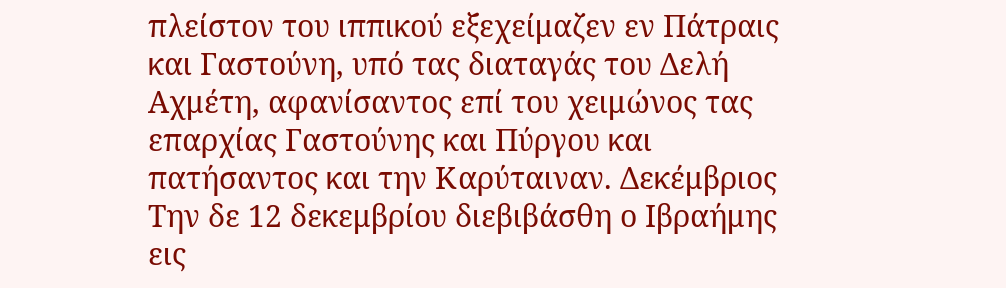πλείστον του ιππικού εξεχείμαζεν εν Πάτραις και Γαστούνη, υπό τας διαταγάς του Δελή Αχμέτη, αφανίσαντος επί του χειμώνος τας επαρχίας Γαστούνης και Πύργου και πατήσαντος και την Καρύταιναν. Δεκέμβριος Την δε 12 δεκεμβρίου διεβιβάσθη ο Ιβραήμης εις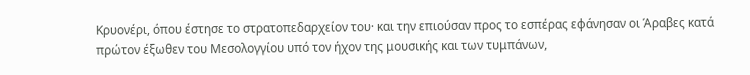Κρυονέρι, όπου έστησε το στρατοπεδαρχείον του· και την επιούσαν προς το εσπέρας εφάνησαν οι Άραβες κατά πρώτον έξωθεν του Μεσολογγίου υπό τον ήχον της μουσικής και των τυμπάνων,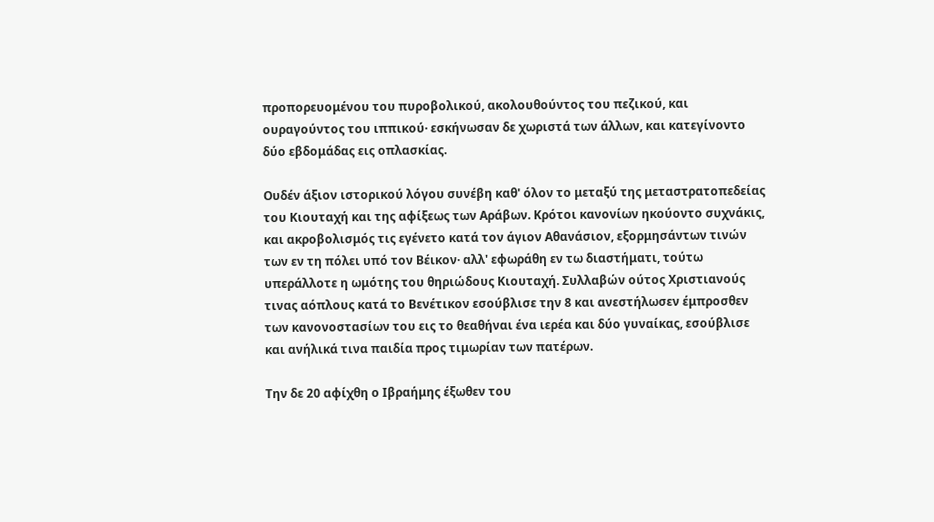προπορευομένου του πυροβολικού, ακολουθούντος του πεζικού, και ουραγούντος του ιππικού· εσκήνωσαν δε χωριστά των άλλων, και κατεγίνοντο δύο εβδομάδας εις οπλασκίας.

Ουδέν άξιον ιστορικού λόγου συνέβη καθ' όλον το μεταξύ της μεταστρατοπεδείας του Κιουταχή και της αφίξεως των Αράβων. Κρότοι κανονίων ηκούοντο συχνάκις, και ακροβολισμός τις εγένετο κατά τον άγιον Αθανάσιον, εξορμησάντων τινών των εν τη πόλει υπό τον Βέικον· αλλ' εφωράθη εν τω διαστήματι, τούτω υπεράλλοτε η ωμότης του θηριώδους Κιουταχή. Συλλαβών ούτος Χριστιανούς τινας αόπλους κατά το Βενέτικον εσούβλισε την 8 και ανεστήλωσεν έμπροσθεν των κανονοστασίων του εις το θεαθήναι ένα ιερέα και δύο γυναίκας, εσούβλισε και ανήλικά τινα παιδία προς τιμωρίαν των πατέρων.

Την δε 20 αφίχθη ο Ιβραήμης έξωθεν του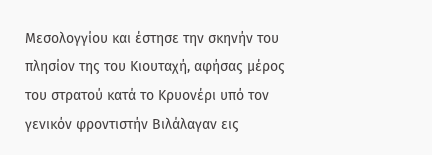Μεσολογγίου και έστησε την σκηνήν του πλησίον της του Κιουταχή, αφήσας μέρος του στρατού κατά το Κρυονέρι υπό τον γενικόν φροντιστήν Βιλάλαγαν εις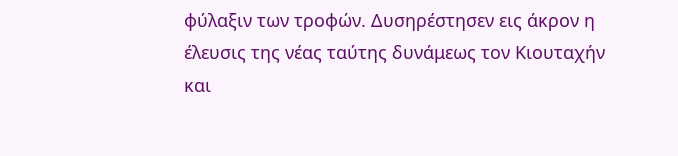φύλαξιν των τροφών. Δυσηρέστησεν εις άκρον η έλευσις της νέας ταύτης δυνάμεως τον Κιουταχήν και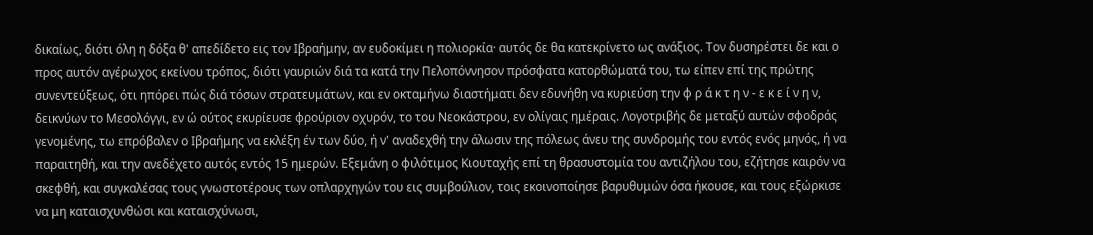δικαίως, διότι όλη η δόξα θ' απεδίδετο εις τον Ιβραήμην, αν ευδοκίμει η πολιορκία· αυτός δε θα κατεκρίνετο ως ανάξιος. Τον δυσηρέστει δε και ο προς αυτόν αγέρωχος εκείνου τρόπος, διότι γαυριών διά τα κατά την Πελοπόννησον πρόσφατα κατορθώματά του, τω είπεν επί της πρώτης συνεντεύξεως, ότι ηπόρει πώς διά τόσων στρατευμάτων, και εν οκταμήνω διαστήματι δεν εδυνήθη να κυριεύση την φ ρ ά κ τ η ν - ε κ ε ί ν η ν, δεικνύων το Μεσολόγγι, εν ώ ούτος εκυρίευσε φρούριον οχυρόν, το του Νεοκάστρου, εν ολίγαις ημέραις. Λογοτριβής δε μεταξύ αυτών σφοδράς γενομένης, τω επρόβαλεν ο Ιβραήμης να εκλέξη έν των δύο, ή ν' αναδεχθή την άλωσιν της πόλεως άνευ της συνδρομής του εντός ενός μηνός, ή να παραιτηθή, και την ανεδέχετο αυτός εντός 15 ημερών. Εξεμάνη ο φιλότιμος Κιουταχής επί τη θρασυστομία του αντιζήλου του, εζήτησε καιρόν να σκεφθή, και συγκαλέσας τους γνωστοτέρους των οπλαρχηγών του εις συμβούλιον, τοις εκοινοποίησε βαρυθυμών όσα ήκουσε, και τους εξώρκισε να μη καταισχυνθώσι και καταισχύνωσι,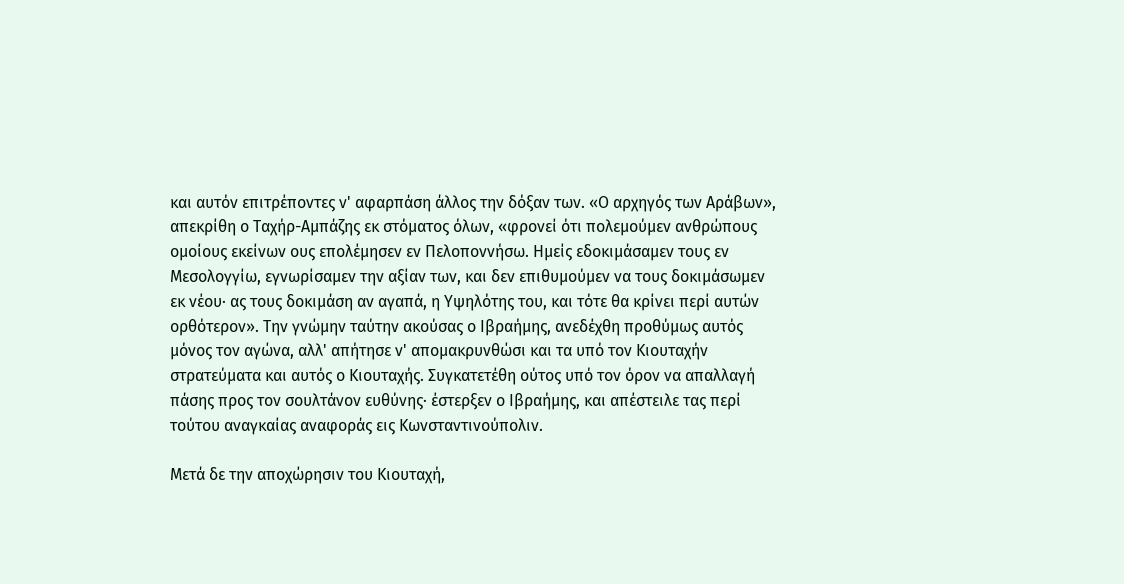και αυτόν επιτρέποντες ν' αφαρπάση άλλος την δόξαν των. «Ο αρχηγός των Αράβων», απεκρίθη ο Ταχήρ-Αμπάζης εκ στόματος όλων, «φρονεί ότι πολεμούμεν ανθρώπους ομοίους εκείνων ους επολέμησεν εν Πελοποννήσω. Ημείς εδοκιμάσαμεν τους εν Μεσολογγίω, εγνωρίσαμεν την αξίαν των, και δεν επιθυμούμεν να τους δοκιμάσωμεν εκ νέου· ας τους δοκιμάση αν αγαπά, η Υψηλότης του, και τότε θα κρίνει περί αυτών ορθότερον». Την γνώμην ταύτην ακούσας ο Ιβραήμης, ανεδέχθη προθύμως αυτός μόνος τον αγώνα, αλλ' απήτησε ν' απομακρυνθώσι και τα υπό τον Κιουταχήν στρατεύματα και αυτός ο Κιουταχής. Συγκατετέθη ούτος υπό τον όρον να απαλλαγή πάσης προς τον σουλτάνον ευθύνης· έστερξεν ο Ιβραήμης, και απέστειλε τας περί τούτου αναγκαίας αναφοράς εις Κωνσταντινούπολιν.

Μετά δε την αποχώρησιν του Κιουταχή,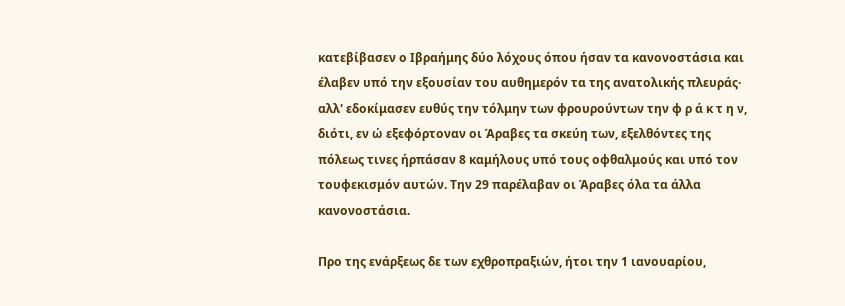κατεβίβασεν ο Ιβραήμης δύο λόχους όπου ήσαν τα κανονοστάσια και έλαβεν υπό την εξουσίαν του αυθημερόν τα της ανατολικής πλευράς· αλλ' εδοκίμασεν ευθύς την τόλμην των φρουρούντων την φ ρ ά κ τ η ν, διότι, εν ώ εξεφόρτοναν οι Άραβες τα σκεύη των, εξελθόντες της πόλεως τινες ήρπάσαν 8 καμήλους υπό τους οφθαλμούς και υπό τον τουφεκισμόν αυτών. Την 29 παρέλαβαν οι Άραβες όλα τα άλλα κανονοστάσια.

Προ της ενάρξεως δε των εχθροπραξιών, ήτοι την 1 ιανουαρίου,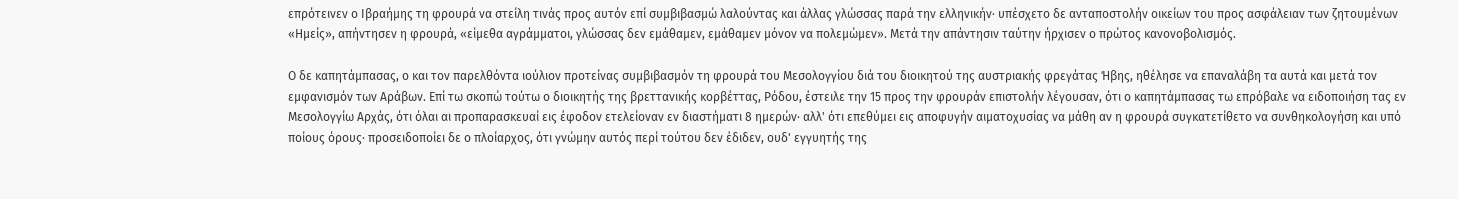επρότεινεν ο Ιβραήμης τη φρουρά να στείλη τινάς προς αυτόν επί συμβιβασμώ λαλούντας και άλλας γλώσσας παρά την ελληνικήν· υπέσχετο δε ανταποστολήν οικείων του προς ασφάλειαν των ζητουμένων «Ημείς», απήντησεν η φρουρά, «είμεθα αγράμματοι, γλώσσας δεν εμάθαμεν, εμάθαμεν μόνον να πολεμώμεν». Μετά την απάντησιν ταύτην ήρχισεν ο πρώτος κανονοβολισμός.

Ο δε καπητάμπασας, ο και τον παρελθόντα ιούλιον προτείνας συμβιβασμόν τη φρουρά του Μεσολογγίου διά του διοικητού της αυστριακής φρεγάτας Ήβης, ηθέλησε να επαναλάβη τα αυτά και μετά τον εμφανισμόν των Αράβων. Επί τω σκοπώ τούτω ο διοικητής της βρεττανικής κορβέττας, Ρόδου, έστειλε την 15 προς την φρουράν επιστολήν λέγουσαν, ότι ο καπητάμπασας τω επρόβαλε να ειδοποιήση τας εν Μεσολογγίω Αρχάς, ότι όλαι αι προπαρασκευαί εις έφοδον ετελείοναν εν διαστήματι 8 ημερών· αλλ' ότι επεθύμει εις αποφυγήν αιματοχυσίας να μάθη αν η φρουρά συγκατετίθετο να συνθηκολογήση και υπό ποίους όρους· προσειδοποίει δε ο πλοίαρχος, ότι γνώμην αυτός περί τούτου δεν έδιδεν, ουδ' εγγυητής της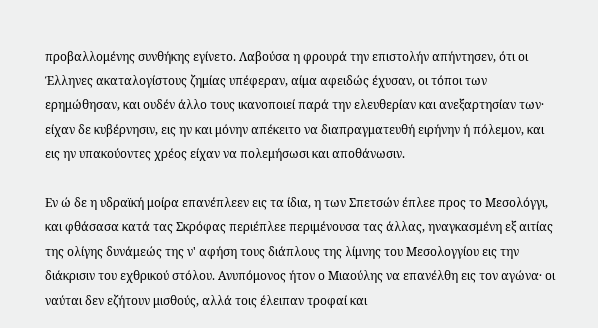προβαλλομένης συνθήκης εγίνετο. Λαβούσα η φρουρά την επιστολήν απήντησεν, ότι οι Έλληνες ακαταλογίστους ζημίας υπέφεραν, αίμα αφειδώς έχυσαν, οι τόποι των ερημώθησαν, και ουδέν άλλο τους ικανοποιεί παρά την ελευθερίαν και ανεξαρτησίαν των· είχαν δε κυβέρνησιν, εις ην και μόνην απέκειτο να διαπραγματευθή ειρήνην ή πόλεμον, και εις ην υπακούοντες χρέος είχαν να πολεμήσωσι και αποθάνωσιν.

Εν ώ δε η υδραϊκή μοίρα επανέπλεεν εις τα ίδια, η των Σπετσών έπλεε προς το Μεσολόγγι, και φθάσασα κατά τας Σκρόφας περιέπλεε περιμένουσα τας άλλας, ηναγκασμένη εξ αιτίας της ολίγης δυνάμεώς της ν' αφήση τους διάπλους της λίμνης του Μεσολογγίου εις την διάκρισιν του εχθρικού στόλου. Ανυπόμονος ήτον ο Μιαούλης να επανέλθη εις τον αγώνα· οι ναύται δεν εζήτουν μισθούς, αλλά τοις έλειπαν τροφαί και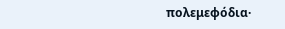πολεμεφόδια·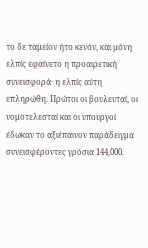το δε ταμείον ήτο κενόν, και μόνη ελπίς εφαίνετο η προαιρετική συνεισφορά· η ελπίς αύτη επληρώθη. Πρώτοι οι βουλευταί, οι νομοτελεσταί και οι υπουργοί έδωκαν το αξιέπαινον παράδειγμα συνεισφέροντες γρόσια 144,000.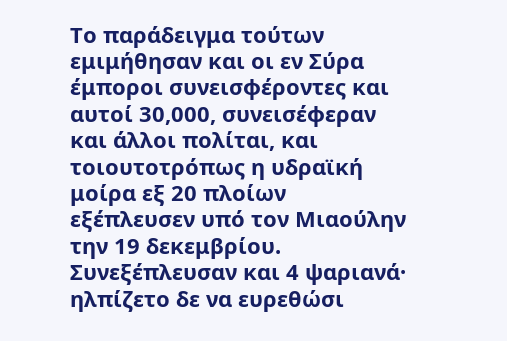Το παράδειγμα τούτων εμιμήθησαν και οι εν Σύρα έμποροι συνεισφέροντες και αυτοί 30,000, συνεισέφεραν και άλλοι πολίται, και τοιουτοτρόπως η υδραϊκή μοίρα εξ 20 πλοίων εξέπλευσεν υπό τον Μιαούλην την 19 δεκεμβρίου. Συνεξέπλευσαν και 4 ψαριανά· ηλπίζετο δε να ευρεθώσι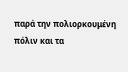παρά την πολιορκουμένη πόλιν και τα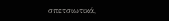σπετσιωτικά,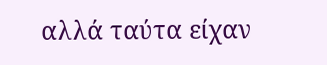αλλά ταύτα είχαν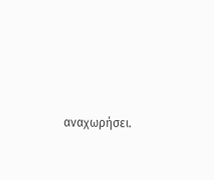αναχωρήσει.